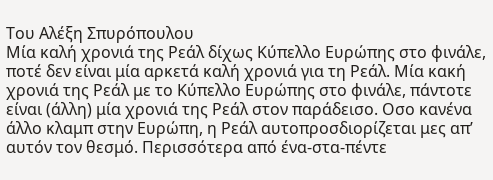Του Αλέξη Σπυρόπουλου
Μία καλή χρονιά της Ρεάλ δίχως Κύπελλο Ευρώπης στο φινάλε, ποτέ δεν είναι μία αρκετά καλή χρονιά για τη Ρεάλ. Μία κακή χρονιά της Ρεάλ με το Κύπελλο Ευρώπης στο φινάλε, πάντοτε είναι (άλλη) μία χρονιά της Ρεάλ στον παράδεισο. Οσο κανένα άλλο κλαμπ στην Ευρώπη, η Ρεάλ αυτοπροσδιορίζεται μες απ’ αυτόν τον θεσμό. Περισσότερα από ένα-στα-πέντε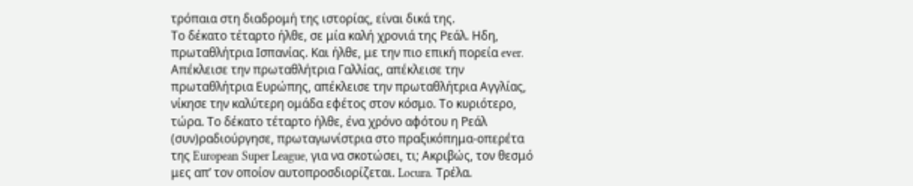τρόπαια στη διαδρομή της ιστορίας, είναι δικά της.
Το δέκατο τέταρτο ήλθε, σε μία καλή χρονιά της Ρεάλ. Ηδη, πρωταθλήτρια Ισπανίας. Και ήλθε, με την πιο επική πορεία ever. Απέκλεισε την πρωταθλήτρια Γαλλίας, απέκλεισε την πρωταθλήτρια Ευρώπης, απέκλεισε την πρωταθλήτρια Αγγλίας, νίκησε την καλύτερη ομάδα εφέτος στον κόσμο. Το κυριότερο, τώρα. Το δέκατο τέταρτο ήλθε, ένα χρόνο αφότου η Ρεάλ (συν)ραδιούργησε, πρωταγωνίστρια στο πραξικόπημα-οπερέτα της European Super League, για να σκοτώσει, τι; Ακριβώς, τον θεσμό μες απ’ τον οποίον αυτοπροσδιορίζεται. Locura. Τρέλα.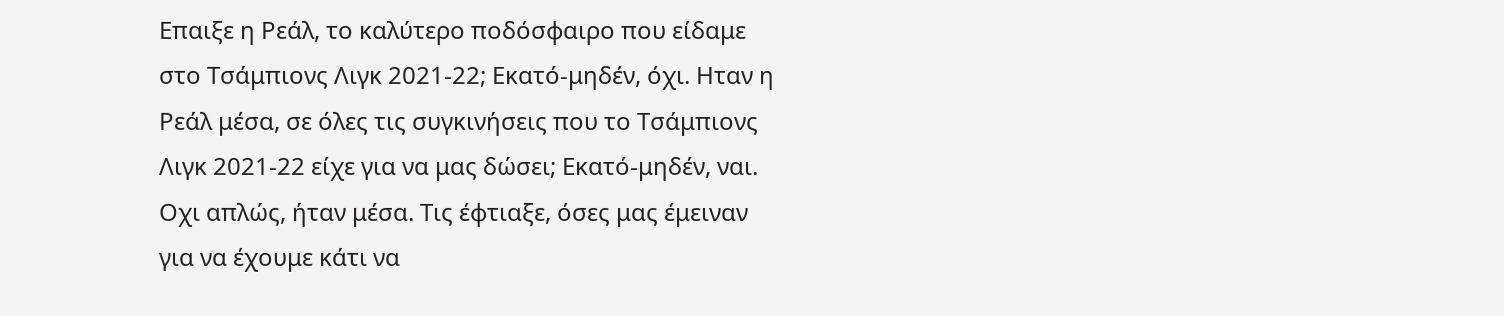Επαιξε η Ρεάλ, το καλύτερο ποδόσφαιρο που είδαμε στο Τσάμπιονς Λιγκ 2021-22; Εκατό-μηδέν, όχι. Ηταν η Ρεάλ μέσα, σε όλες τις συγκινήσεις που το Τσάμπιονς Λιγκ 2021-22 είχε για να μας δώσει; Εκατό-μηδέν, ναι. Οχι απλώς, ήταν μέσα. Τις έφτιαξε, όσες μας έμειναν για να έχουμε κάτι να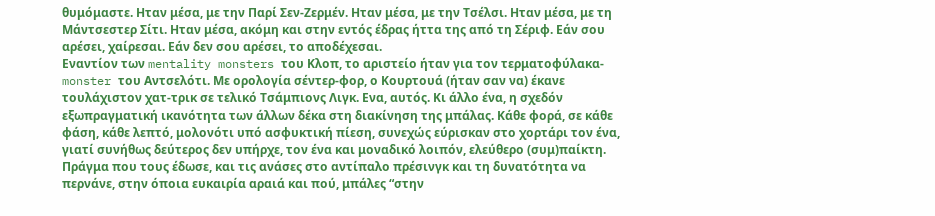θυμόμαστε. Ηταν μέσα, με την Παρί Σεν-Ζερμέν. Ηταν μέσα, με την Τσέλσι. Ηταν μέσα, με τη Μάντσεστερ Σίτι. Ηταν μέσα, ακόμη και στην εντός έδρας ήττα της από τη Σέριφ. Εάν σου αρέσει, χαίρεσαι. Εάν δεν σου αρέσει, το αποδέχεσαι.
Εναντίον των mentality monsters του Κλοπ, το αριστείο ήταν για τον τερματοφύλακα-monster του Αντσελότι. Με ορολογία σέντερ-φορ, ο Κουρτουά (ήταν σαν να) έκανε τουλάχιστον χατ-τρικ σε τελικό Τσάμπιονς Λιγκ. Ενα, αυτός. Κι άλλο ένα, η σχεδόν εξωπραγματική ικανότητα των άλλων δέκα στη διακίνηση της μπάλας. Κάθε φορά, σε κάθε φάση, κάθε λεπτό, μολονότι υπό ασφυκτική πίεση, συνεχώς εύρισκαν στο χορτάρι τον ένα, γιατί συνήθως δεύτερος δεν υπήρχε, τον ένα και μοναδικό λοιπόν, ελεύθερο (συμ)παίκτη. Πράγμα που τους έδωσε, και τις ανάσες στο αντίπαλο πρέσινγκ και τη δυνατότητα να περνάνε, στην όποια ευκαιρία αραιά και πού, μπάλες “στην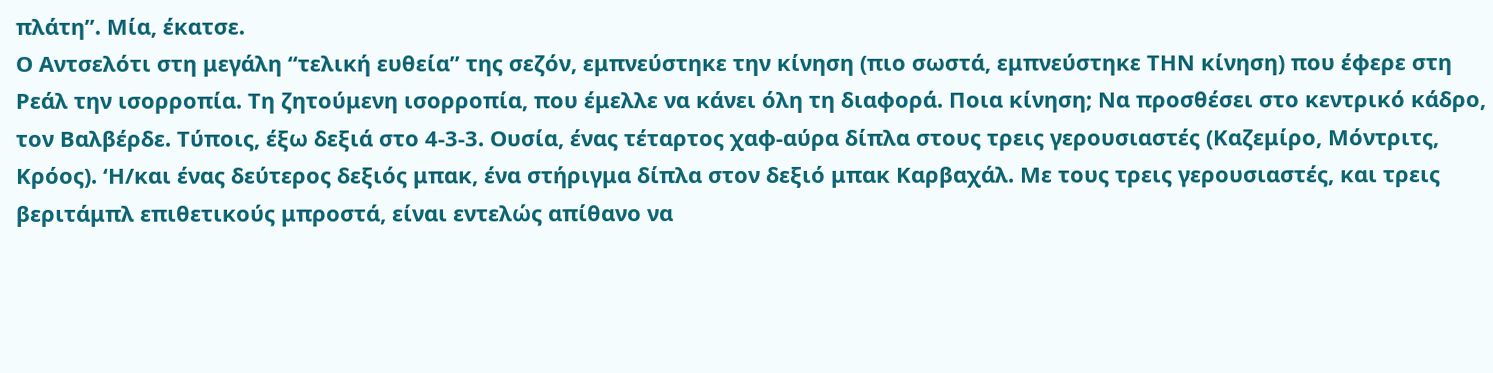πλάτη”. Μία, έκατσε.
Ο Αντσελότι στη μεγάλη “τελική ευθεία” της σεζόν, εμπνεύστηκε την κίνηση (πιο σωστά, εμπνεύστηκε ΤΗΝ κίνηση) που έφερε στη Ρεάλ την ισορροπία. Τη ζητούμενη ισορροπία, που έμελλε να κάνει όλη τη διαφορά. Ποια κίνηση; Να προσθέσει στο κεντρικό κάδρο, τον Βαλβέρδε. Τύποις, έξω δεξιά στο 4-3-3. Ουσία, ένας τέταρτος χαφ-αύρα δίπλα στους τρεις γερουσιαστές (Καζεμίρο, Μόντριτς, Κρόος). ‘Η/και ένας δεύτερος δεξιός μπακ, ένα στήριγμα δίπλα στον δεξιό μπακ Καρβαχάλ. Με τους τρεις γερουσιαστές, και τρεις βεριτάμπλ επιθετικούς μπροστά, είναι εντελώς απίθανο να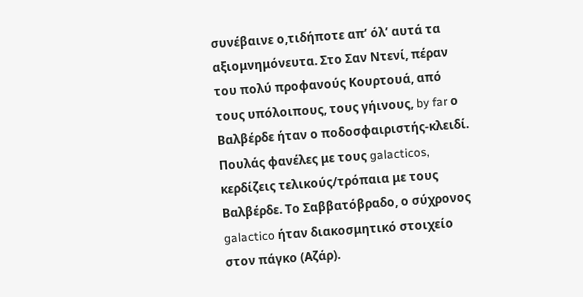συνέβαινε ο,τιδήποτε απ’ όλ’ αυτά τα αξιομνημόνευτα. Στο Σαν Ντενί, πέραν του πολύ προφανούς Κουρτουά, από τους υπόλοιπους, τους γήινους, by far ο Βαλβέρδε ήταν ο ποδοσφαιριστής-κλειδί.
Πουλάς φανέλες με τους galacticos, κερδίζεις τελικούς/τρόπαια με τους Βαλβέρδε. Το Σαββατόβραδο, ο σύχρονος galactico ήταν διακοσμητικό στοιχείο στον πάγκο (Αζάρ).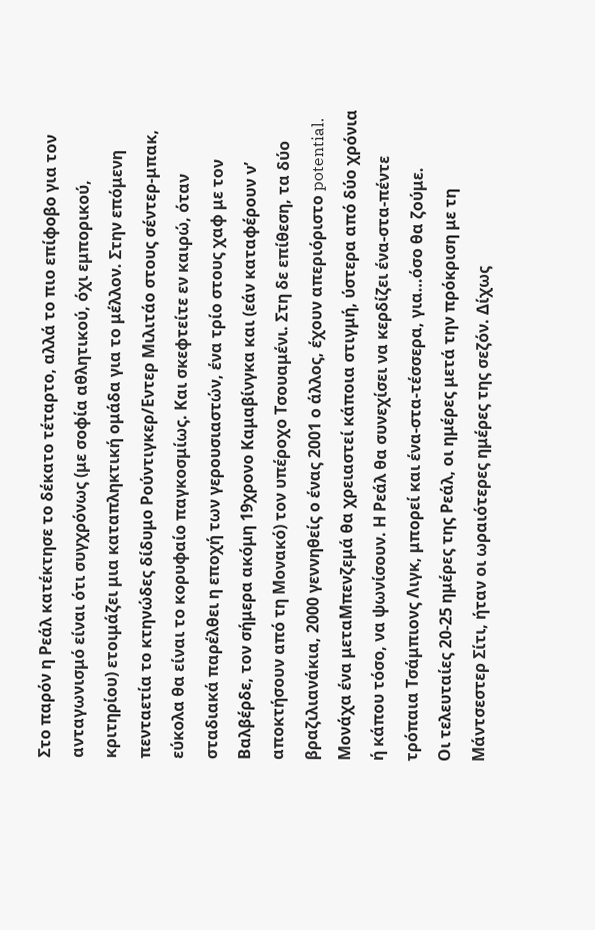Στο παρόν η Ρεάλ κατέκτησε το δέκατο τέταρτο, αλλά το πιο επίφοβο για τον ανταγωνισμό είναι ότι συγχρόνως (με σοφία αθλητικού, όχι εμπορικού, κριτηρίου) ετοιμάζει μια καταπληκτική ομάδα για το μέλλον. Στην επόμενη πενταετία το κτηνώδες δίδυμο Ρούντιγκερ/Εντερ Μιλιτάο στους σέντερ-μπακ, εύκολα θα είναι το κορυφαίο παγκοσμίως. Και σκεφτείτε εν καιρώ, όταν σταδιακά παρέλθει η εποχή των γερουσιαστών, ένα τρίο στους χαφ με τον Βαλβέρδε, τον σήμερα ακόμη 19χρονο Καμαβίνγκα και (εάν καταφέρουν ν’ αποκτήσουν από τη Μονακό) τον υπέροχο Τσουαμένι. Στη δε επίθεση, τα δύο βραζιλιανάκια, 2000 γεννηθείς ο ένας 2001 ο άλλος, έχουν απεριόριστο potential. Μονάχα ένα μεταΜπενζεμά θα χρειαστεί κάποια στιγμή, ύστερα από δύο χρόνια ή κάπου τόσο, να ψωνίσουν. Η Ρεάλ θα συνεχίσει να κερδίζει ένα-στα-πέντε τρόπαια Τσάμπιονς Λιγκ, μπορεί και ένα-στα-τέσσερα, για…όσο θα ζούμε.
Οι τελευταίες 20-25 ημέρες της Ρεάλ, οι ημέρες μετά την πρόκριση με τη Μάντσεστερ Σίτι, ήταν οι ωραιότερες ημέρες της σεζόν. Δίχως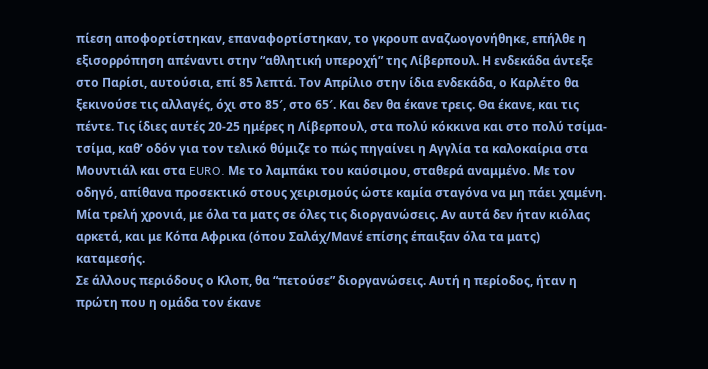πίεση αποφορτίστηκαν, επαναφορτίστηκαν, το γκρουπ αναζωογονήθηκε, επήλθε η εξισορρόπηση απέναντι στην “αθλητική υπεροχή” της Λίβερπουλ. Η ενδεκάδα άντεξε στο Παρίσι, αυτούσια, επί 85 λεπτά. Τον Απρίλιο στην ίδια ενδεκάδα, ο Καρλέτο θα ξεκινούσε τις αλλαγές, όχι στο 85′, στο 65′. Και δεν θα έκανε τρεις. Θα έκανε, και τις πέντε. Τις ίδιες αυτές 20-25 ημέρες η Λίβερπουλ, στα πολύ κόκκινα και στο πολύ τσίμα-τσίμα, καθ’ οδόν για τον τελικό θύμιζε το πώς πηγαίνει η Αγγλία τα καλοκαίρια στα Μουντιάλ και στα EURO. Με το λαμπάκι του καύσιμου, σταθερά αναμμένο. Με τον οδηγό, απίθανα προσεκτικό στους χειρισμούς ώστε καμία σταγόνα να μη πάει χαμένη. Μία τρελή χρονιά, με όλα τα ματς σε όλες τις διοργανώσεις. Αν αυτά δεν ήταν κιόλας αρκετά, και με Κόπα Αφρικα (όπου Σαλάχ/Μανέ επίσης έπαιξαν όλα τα ματς) καταμεσής.
Σε άλλους περιόδους ο Κλοπ, θα “πετούσε” διοργανώσεις. Αυτή η περίοδος, ήταν η πρώτη που η ομάδα τον έκανε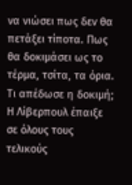να νιώσει πως δεν θα πετάξει τίποτα. Πως θα δοκιμάσει ως το τέρμα, τσίτα, τα όρια. Τι απέδωσε η δοκιμή; Η Λίβερπουλ έπαιξε σε όλους τους τελικούς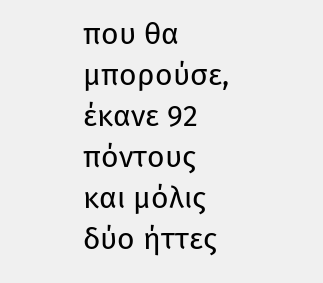που θα μπορούσε, έκανε 92 πόντους και μόλις δύο ήττες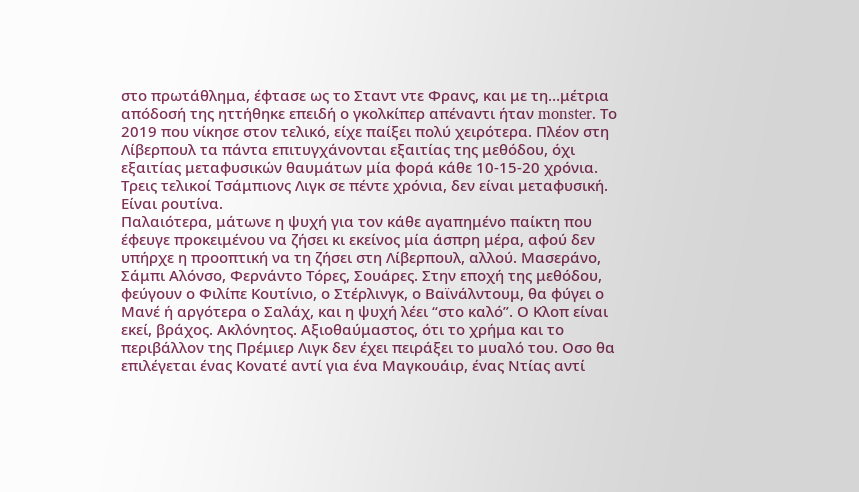στο πρωτάθλημα, έφτασε ως το Σταντ ντε Φρανς, και με τη…μέτρια απόδοσή της ηττήθηκε επειδή ο γκολκίπερ απέναντι ήταν monster. Το 2019 που νίκησε στον τελικό, είχε παίξει πολύ χειρότερα. Πλέον στη Λίβερπουλ τα πάντα επιτυγχάνονται εξαιτίας της μεθόδου, όχι εξαιτίας μεταφυσικών θαυμάτων μία φορά κάθε 10-15-20 χρόνια. Τρεις τελικοί Τσάμπιονς Λιγκ σε πέντε χρόνια, δεν είναι μεταφυσική. Είναι ρουτίνα.
Παλαιότερα, μάτωνε η ψυχή για τον κάθε αγαπημένο παίκτη που έφευγε προκειμένου να ζήσει κι εκείνος μία άσπρη μέρα, αφού δεν υπήρχε η προοπτική να τη ζήσει στη Λίβερπουλ, αλλού. Μασεράνο, Σάμπι Αλόνσο, Φερνάντο Τόρες, Σουάρες. Στην εποχή της μεθόδου, φεύγουν ο Φιλίπε Κουτίνιο, ο Στέρλινγκ, ο Βαϊνάλντουμ, θα φύγει ο Μανέ ή αργότερα ο Σαλάχ, και η ψυχή λέει “στο καλό”. Ο Κλοπ είναι εκεί, βράχος. Ακλόνητος. Αξιοθαύμαστος, ότι το χρήμα και το περιβάλλον της Πρέμιερ Λιγκ δεν έχει πειράξει το μυαλό του. Οσο θα επιλέγεται ένας Κονατέ αντί για ένα Μαγκουάιρ, ένας Ντίας αντί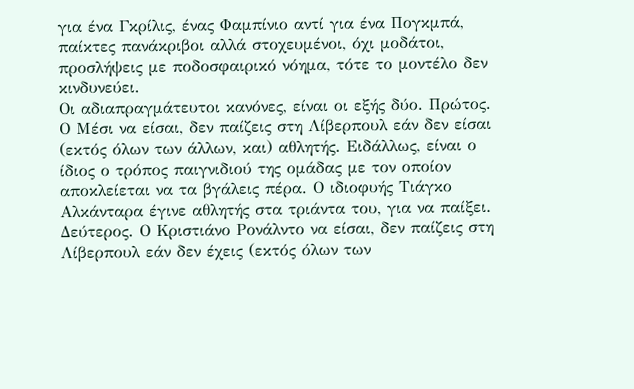για ένα Γκρίλις, ένας Φαμπίνιο αντί για ένα Πογκμπά, παίκτες πανάκριβοι αλλά στοχευμένοι, όχι μοδάτοι, προσλήψεις με ποδοσφαιρικό νόημα, τότε το μοντέλο δεν κινδυνεύει.
Οι αδιαπραγμάτευτοι κανόνες, είναι οι εξής δύο. Πρώτος. Ο Μέσι να είσαι, δεν παίζεις στη Λίβερπουλ εάν δεν είσαι (εκτός όλων των άλλων, και) αθλητής. Ειδάλλως, είναι ο ίδιος ο τρόπος παιγνιδιού της ομάδας με τον οποίον αποκλείεται να τα βγάλεις πέρα. Ο ιδιοφυής Τιάγκο Αλκάνταρα έγινε αθλητής στα τριάντα του, για να παίξει. Δεύτερος. Ο Κριστιάνο Ρονάλντο να είσαι, δεν παίζεις στη Λίβερπουλ εάν δεν έχεις (εκτός όλων των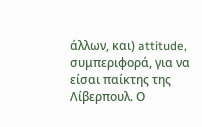άλλων, και) attitude, συμπεριφορά, για να είσαι παίκτης της Λίβερπουλ. Ο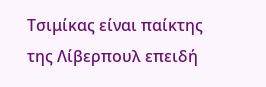Τσιμίκας είναι παίκτης της Λίβερπουλ επειδή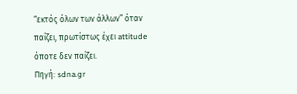“εκτός όλων των άλλων” όταν παίζει, πρωτίστως έχει attitude όποτε δεν παίζει.
Πηγή: sdna.gr